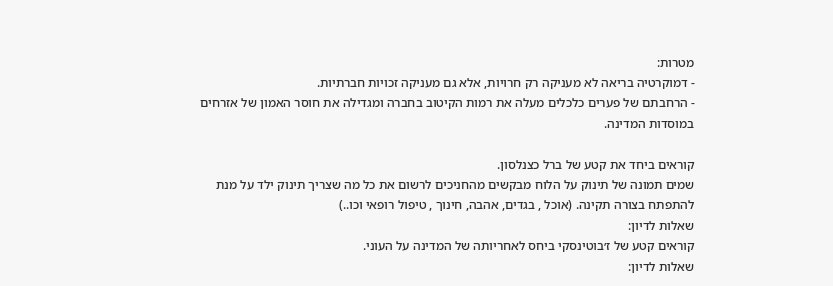מטרות:
- דמוקרטיה בריאה לא מעניקה רק חרויות, אלא גם מעניקה זכויות חברתיות.
- הרחבתם של פערים כלכלים מעלה את רמות הקיטוב בחברה ומגדילה את חוסר האמון של אזרחים במוסדות המדינה.

קוראים ביחד את קטע של ברל כצנלסון.
שמים תמונה של תינוק על הלוח מבקשים מהחניכים לרשום את כל מה שצריך תינוק ילד על מנת להתפתח בצורה תקינה. (אוכל , בגדים, אהבה, חינוך , טיפול רופאי וכו..)
שאלות לדיון:
קוראים קטע של ז׳בוטינסקי ביחס לאחריותה של המדינה על העוני.
שאלות לדיון: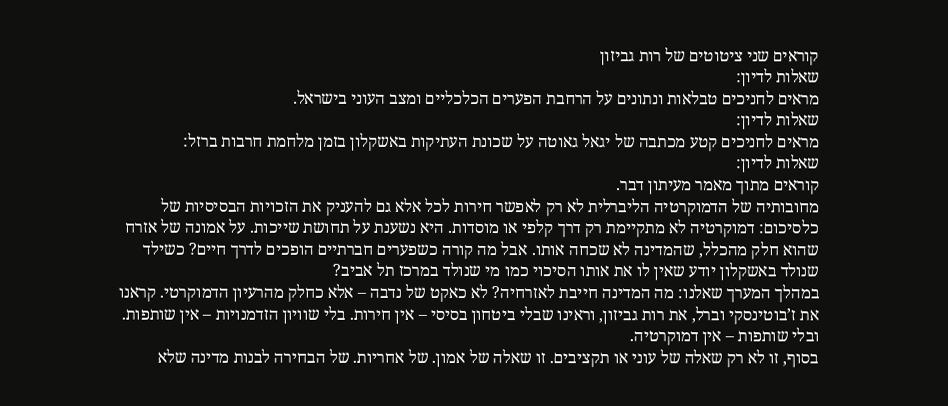קוראים שני ציטוטים של רות גביזון
שאלות לדיון:
מראים לחניכים טבלאות ונתונים על הרחבת הפערים הכלכליים ומצב העוני בישראל.
שאלות לדיון:
מראים לחניכים קטע מכתבה של יגאל גאוטה על שכונת העתיקות באשקלון בזמן מלחמת חרבות ברזל:
שאלות לדיון:
קוראים מתוך מאמר מעיתון דבר.
מחובותיה של הדמוקרטיה הליברלית לא רק לאפשר חירות לכל אלא גם להעניק את הזכויות הבסיסיות של כלסיכום: דמוקרטיה לא מתקיימת רק דרך קלפי או מוסדות. היא נשענת על תחושת שייכות. על אמונה של אזרח שהוא חלק מהכלל, שהמדינה לא שכחה אותו. אבל מה קורה כשפערים חברתיים הופכים לדרך חיים? כשילד שנולד באשקלון יודע שאין לו את אותו הסיכוי כמו מי שנולד במרכז תל אביב?
במהלך המערך שאלנו: מה המדינה חייבת לאזרחיה? לא כאקט של נדבה – אלא כחלק מהרעיון הדמוקרטי. קראנו את ז’בוטינסקי וברל, את רות גביזון, וראינו שבלי ביטחון בסיסי – אין חירות. בלי שוויון הזדמנויות – אין שותפות. ובלי שותפות – אין דמוקרטיה.
בסוף, זו לא רק שאלה של עוני או תקציבים. זו שאלה של אמון. של אחריות. של הבחירה לבנות מדינה שלא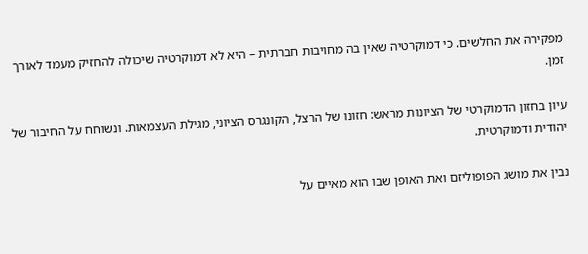מפקירה את החלשים. כי דמוקרטיה שאין בה מחויבות חברתית – היא לא דמוקרטיה שיכולה להחזיק מעמד לאורך זמן.

עיון בחזון הדמוקרטי של הציונות מראש: חזונו של הרצל, הקונגרס הציוני, מגילת העצמאות. ונשוחח על החיבור של יהודית ודמוקרטית.

נבין את מושג הפופוליזם ואת האופן שבו הוא מאיים על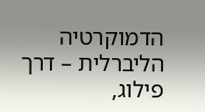הדמוקרטיה הליברלית – דרך פילוג,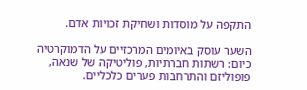התקפה על מוסדות ושחיקת זכויות אדם.

השער עוסק באיומים המרכזיים על הדמוקרטיה כיום: רשתות חברתיות, פוליטיקה של שנאה, פופוליזם והתרחבות פערים כלכליים.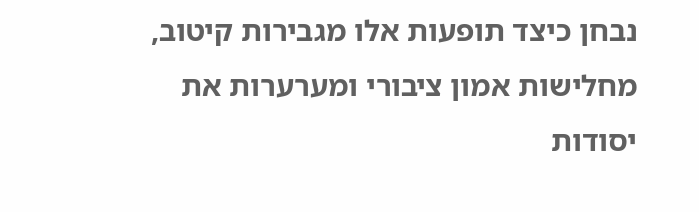נבחן כיצד תופעות אלו מגבירות קיטוב, מחלישות אמון ציבורי ומערערות את יסודות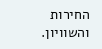החירות והשוויון.